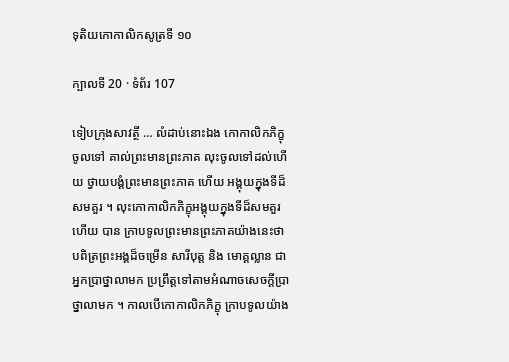ទុតិយកោកាលិកសូត្រទី ១០

ក្បាលទី 20 · ទំព័រ 107

ទៀបក្រុងសាវត្ថី … លំដាប់នោះឯង កោកាលិកភិក្ខុ ចូលទៅ គាល់ព្រះមានព្រះភាគ លុះចូលទៅដល់ហើយ ថ្វាយបង្គំព្រះមានព្រះភាគ ហើយ អង្គុយក្នុងទីដ៏សមគួរ ។ លុះកោកាលិកភិក្ខុអង្គុយក្នុងទីដ៏សមគួរហើយ បាន ក្រាបទូលព្រះមានព្រះភាគយ៉ាងនេះថា បពិត្រព្រះអង្គដ៏ចម្រើន សារីបុត្ត និង មោគ្គល្លាន ជាអ្នកប្រាថ្នាលាមក ប្រព្រឹត្តទៅតាមអំណាចសេចក្តីប្រាថ្នាលាមក ។ កាលបើកោកាលិកភិក្ខុ ក្រាបទូលយ៉ាង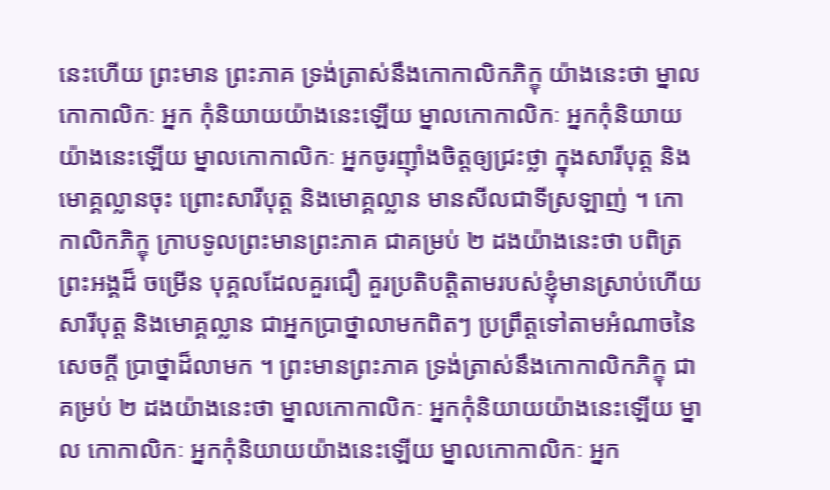នេះហើយ ព្រះមាន ព្រះភាគ ទ្រង់ត្រាស់នឹងកោកាលិកភិក្ខុ យ៉ាងនេះថា ម្នាលកោកាលិកៈ អ្នក កុំនិយាយយ៉ាងនេះឡើយ ម្នាលកោកាលិកៈ អ្នកកុំនិយាយយ៉ាងនេះឡើយ ម្នាលកោកាលិកៈ អ្នកចូរញ៉ាំងចិត្តឲ្យជ្រះថ្លា ក្នុងសារីបុត្ត និងមោគ្គល្លានចុះ ព្រោះសារីបុត្ត និងមោគ្គល្លាន មានសីលជាទីស្រឡាញ់ ។ កោកាលិកភិក្ខុ ក្រាបទូលព្រះមានព្រះភាគ ជាគម្រប់ ២ ដងយ៉ាងនេះថា បពិត្រព្រះអង្គដ៏ ចម្រើន បុគ្គលដែលគួរជឿ គួរប្រតិបត្តិតាមរបស់ខ្ញុំមានស្រាប់ហើយ សារីបុត្ត និងមោគ្គល្លាន ជាអ្នកប្រាថ្នាលាមកពិតៗ ប្រព្រឹត្តទៅតាមអំណាចនៃសេចក្តី ប្រាថ្នាដ៏លាមក ។ ព្រះមានព្រះភាគ ទ្រង់ត្រាស់នឹងកោកាលិកភិក្ខុ ជាគម្រប់ ២ ដងយ៉ាងនេះថា ម្នាលកោកាលិកៈ អ្នកកុំនិយាយយ៉ាងនេះឡើយ ម្នាល កោកាលិកៈ អ្នកកុំនិយាយយ៉ាងនេះឡើយ ម្នាលកោកាលិកៈ អ្នក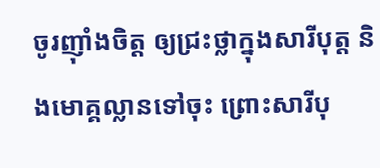ចូរញ៉ាំងចិត្ត ឲ្យជ្រះថ្លាក្នុងសារីបុត្ត និងមោគ្គល្លានទៅចុះ ព្រោះសារីបុ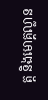ត្ត និងមោគ្គល្លាន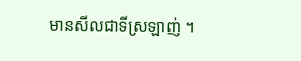មានសីលជាទីស្រឡាញ់ ។